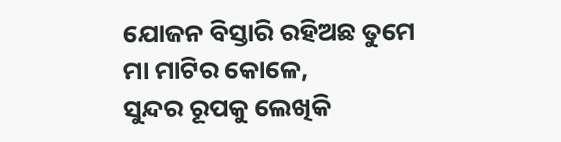ଯୋଜନ ବିସ୍ତାରି ରହିଅଛ ତୁମେ
ମା ମାଟିର କୋଳେ,
ସୁନ୍ଦର ରୂପକୁ ଲେଖିକି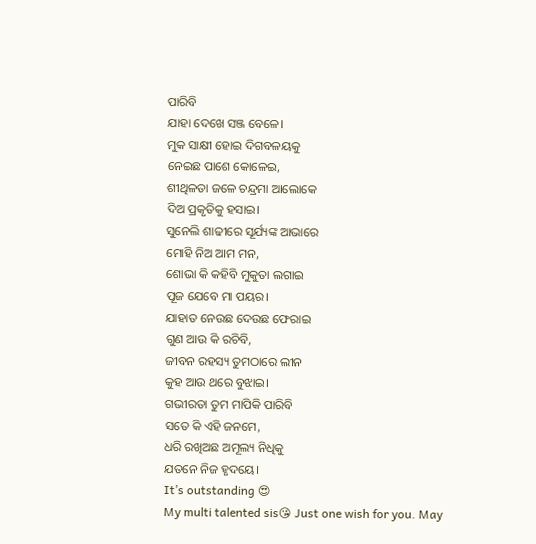ପାରିବି
ଯାହା ଦେଖେ ସଞ୍ଜ ବେଳେ।
ମୁକ ସାକ୍ଷୀ ହୋଇ ଦିଗବଳୟକୁ
ନେଇଛ ପାଶେ କୋଳେଇ,
ଶୀଥିଳତା ଜଳେ ଚନ୍ଦ୍ରମା ଆଲୋକେ
ଦିଅ ପ୍ରକୃତିକୁ ହସାଇ।
ସୁନେଲି ଶାଢୀରେ ସୂର୍ଯ୍ୟଙ୍କ ଆଭାରେ
ମୋହି ନିଅ ଆମ ମନ,
ଶୋଭା କି କହିବି ମୁକୁତା ଲଗାଇ
ପୂଜ ଯେବେ ମା ପୟର।
ଯାହାତ ନେଉଛ ଦେଉଛ ଫେରାଇ
ଗୁଣ ଆଉ କି ରଚିବି,
ଜୀବନ ରହସ୍ୟ ତୁମଠାରେ ଲୀନ
କୁହ ଆଉ ଥରେ ବୁଝାଇ।
ଗଭୀରତା ତୁମ ମାପିକି ପାରିବି
ସତେ କି ଏହି ଜନମେ,
ଧରି ରଖିଅଛ ଅମୂଲ୍ୟ ନିଧିକୁ
ଯତନେ ନିଜ ହୃଦୟେ।
It’s outstanding 😍
My multi talented sis😘 Just one wish for you. May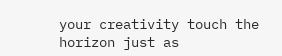your creativity touch the horizon just as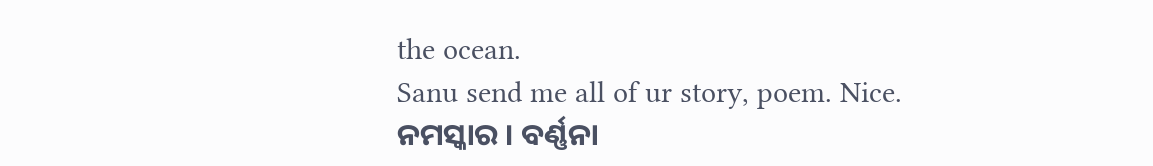the ocean.
Sanu send me all of ur story, poem. Nice.
ନମସ୍କାର । ବର୍ଣ୍ଣନା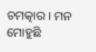ଚମତ୍କାର । ମନ ମୋହୁଛି